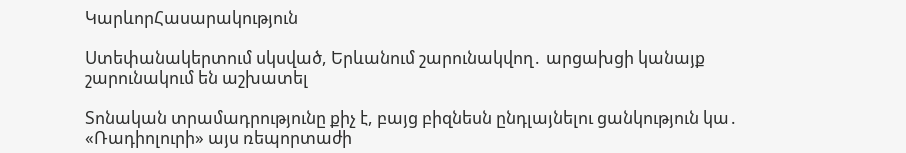ԿարևորՀասարակություն

Ստեփանակերտում սկսված, Երևանում շարունակվող․ արցախցի կանայք շարունակում են աշխատել

Տոնական տրամադրությունը քիչ է, բայց բիզնեսն ընդլայնելու ցանկություն կա․ «Ռադիոլուրի» այս ռեպորտաժի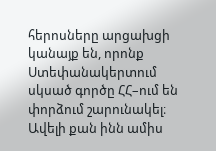հերոսները արցախցի կանայք են, որոնք Ստեփանակերտում սկսած գործը ՀՀ–ում են փորձում շարունակել։ Ավելի քան ինն ամիս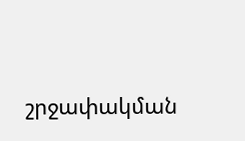շրջափակման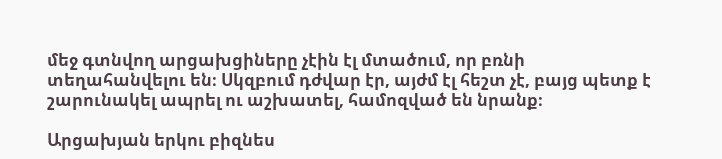մեջ գտնվող արցախցիները չէին էլ մտածում, որ բռնի տեղահանվելու են։ Սկզբում դժվար էր, այժմ էլ հեշտ չէ, բայց պետք է շարունակել ապրել ու աշխատել, համոզված են նրանք։

Արցախյան երկու բիզնես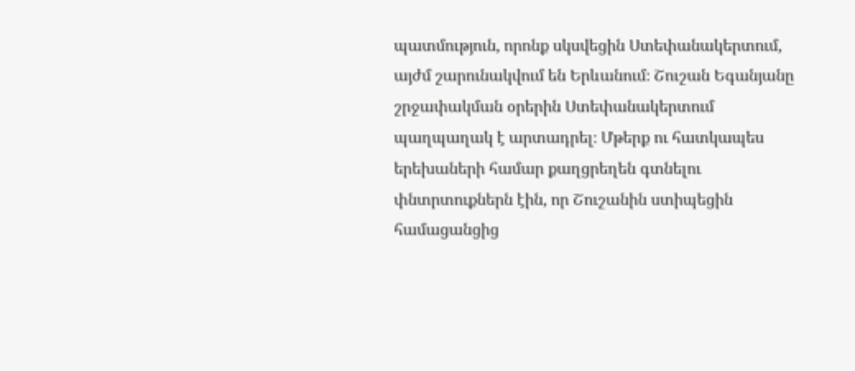պատմություն, որոնք սկսվեցին Ստեփանակերտում, այժմ շարունակվում են Երևանում։ Շուշան Եգանյանը շրջափակման օրերին Ստեփանակերտում պաղպաղակ է արտադրել։ Մթերք ու հատկապես երեխաների համար քաղցրեղեն գտնելու փնտրտուքներն էին, որ Շուշանին ստիպեցին համացանցից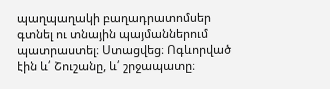պաղպաղակի բաղադրատոմսեր գտնել ու տնային պայմաններում պատրաստել։ Ստացվեց։ Ոգևորված էին և՛ Շուշանը, և՛ շրջապատը։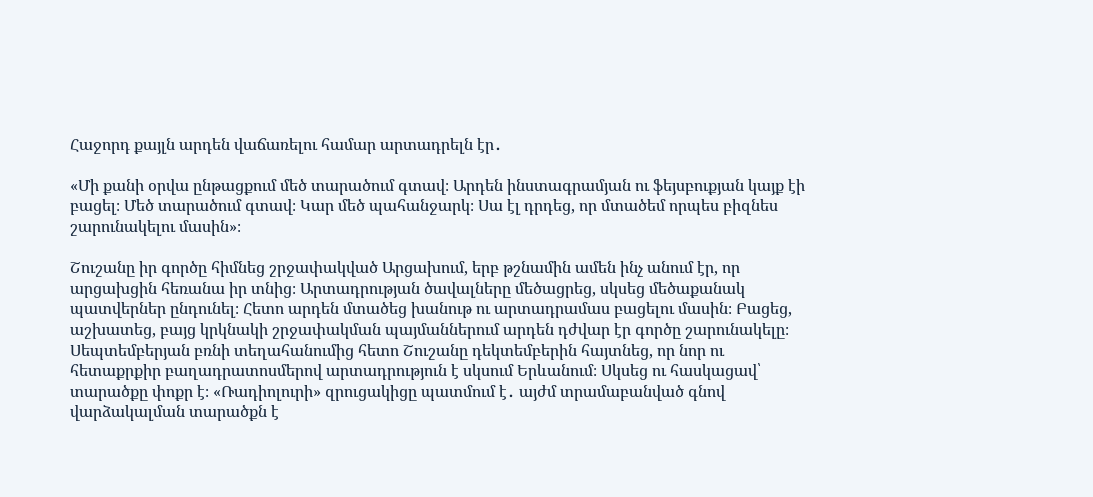Հաջորդ քայլն արդեն վաճառելու համար արտադրելն էր․

«Մի քանի օրվա ընթացքում մեծ տարածում գտավ։ Արդեն ինստագրամյան ու ֆեյսբուքյան կայք էի բացել։ Մեծ տարածում գտավ։ Կար մեծ պահանջարկ։ Սա էլ դրդեց, որ մտածեմ որպես բիզնես շարունակելու մասին»։

Շուշանը իր գործը հիմնեց շրջափակված Արցախում, երբ թշնամին ամեն ինչ անում էր, որ արցախցին հեռանա իր տնից։ Արտադրության ծավալները մեծացրեց, սկսեց մեծաքանակ պատվերներ ընդունել։ Հետո արդեն մտածեց խանութ ու արտադրամաս բացելու մասին։ Բացեց, աշխատեց, բայց կրկնակի շրջափակման պայմաններում արդեն դժվար էր գործը շարունակելը։ Սեպտեմբերյան բռնի տեղահանումից հետո Շուշանը դեկտեմբերին հայտնեց, որ նոր ու հետաքրքիր բաղադրատոսմերով արտադրություն է սկսում Երևանում։ Սկսեց ու հասկացավ՝ տարածքը փոքր է։ «Ռադիոլուրի» զրուցակիցը պատմում է․ այժմ տրամաբանված գնով վարձակալման տարածքն է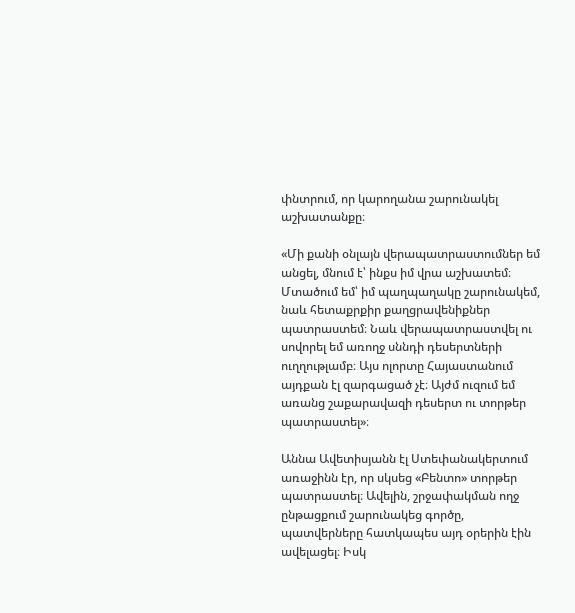փնտրում, որ կարողանա շարունակել աշխատանքը։

«Մի քանի օնլայն վերապատրաստումներ եմ անցել, մնում է՝ ինքս իմ վրա աշխատեմ։ Մտածում եմ՝ իմ պաղպաղակը շարունակեմ, նաև հետաքրքիր քաղցրավենիքներ պատրաստեմ։ Նաև վերապատրաստվել ու սովորել եմ առողջ սննդի դեսերտների ուղղութլամբ։ Այս ոլորտը Հայաստանում այդքան էլ զարգացած չէ։ Այժմ ուզում եմ առանց շաքարավազի դեսերտ ու տորթեր պատրաստել»։

Աննա Ավետիսյանն էլ Ստեփանակերտում առաջինն էր, որ սկսեց «Բենտո» տորթեր պատրաստել։ Ավելին, շրջափակման ողջ ընթացքում շարունակեց գործը, պատվերները հատկապես այդ օրերին էին ավելացել։ Իսկ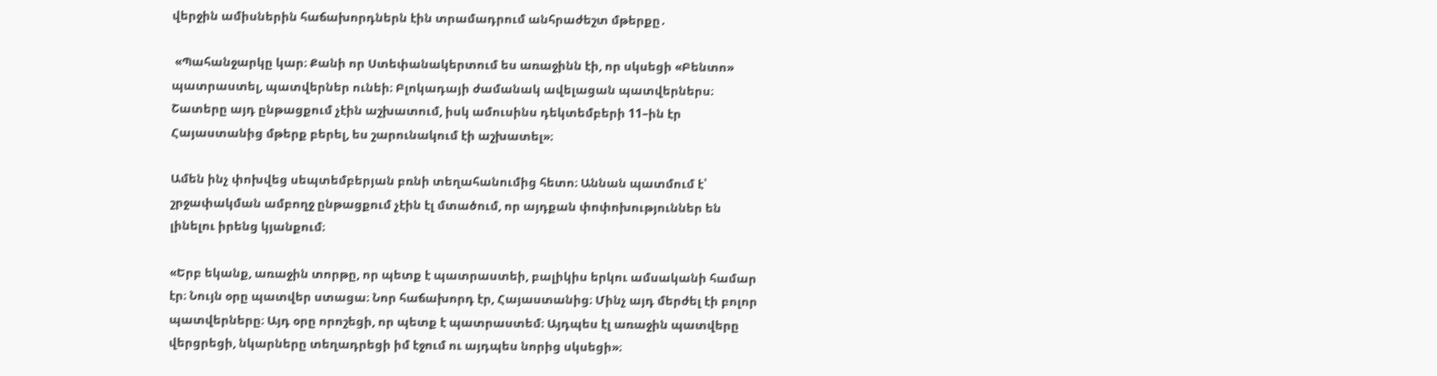վերջին ամիսներին հաճախորդներն էին տրամադրում անհրաժեշտ մթերքը․

 «Պահանջարկը կար։ Քանի որ Ստեփանակերտում ես առաջինն էի, որ սկսեցի «Բենտո» պատրաստել, պատվերներ ունեի։ Բլոկադայի ժամանակ ավելացան պատվերներս։ Շատերը այդ ընթացքում չէին աշխատում, իսկ ամուսինս դեկտեմբերի 11–ին էր Հայաստանից մթերք բերել, ես շարունակում էի աշխատել»։

Ամեն ինչ փոխվեց սեպտեմբերյան բռնի տեղահանումից հետո։ Աննան պատմում է՝ շրջափակման ամբողջ ընթացքում չէին էլ մտածում, որ այդքան փոփոխություններ են լինելու իրենց կյանքում։

«Երբ եկանք, առաջին տորթը, որ պետք է պատրաստեի, բալիկիս երկու ամսականի համար էր։ Նույն օրը պատվեր ստացա։ Նոր հաճախորդ էր, Հայաստանից։ Մինչ այդ մերժել էի բոլոր պատվերները։ Այդ օրը որոշեցի, որ պետք է պատրաստեմ։ Այդպես էլ առաջին պատվերը վերցրեցի, նկարները տեղադրեցի իմ էջում ու այդպես նորից սկսեցի»։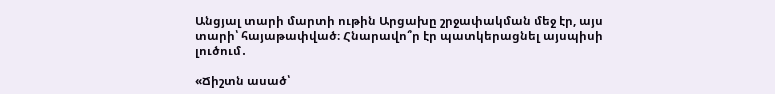Անցյալ տարի մարտի ութին Արցախը շրջափակման մեջ էր, այս տարի՝ հայաթափված։ Հնարավո՞ր էր պատկերացնել այսպիսի լուծում․

«Ճիշտն ասած՝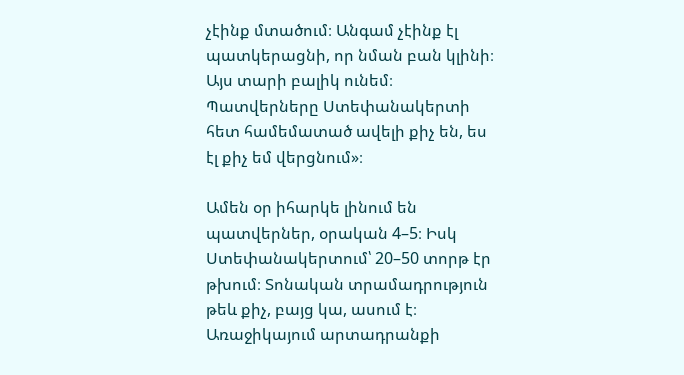չէինք մտածում։ Անգամ չէինք էլ պատկերացնի, որ նման բան կլինի։ Այս տարի բալիկ ունեմ։ Պատվերները Ստեփանակերտի հետ համեմատած ավելի քիչ են, ես էլ քիչ եմ վերցնում»։

Ամեն օր իհարկե լինում են պատվերներ, օրական 4–5։ Իսկ Ստեփանակերտում՝ 20–50 տորթ էր թխում։ Տոնական տրամադրություն թեև քիչ, բայց կա, ասում է։ Առաջիկայում արտադրանքի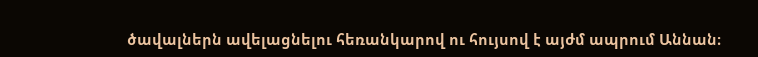ծավալներն ավելացնելու հեռանկարով ու հույսով է այժմ ապրում Աննան։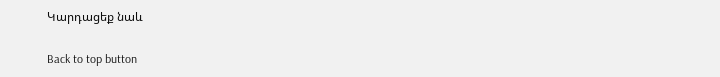Կարդացեք նաև

Back to top button